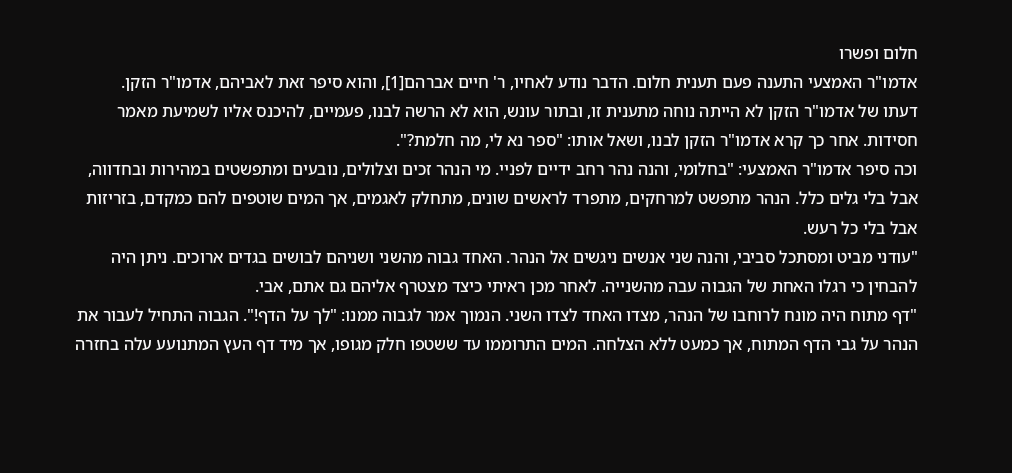חלום ופשרו
אדמו"ר האמצעי התענה פעם תענית חלום. הדבר נודע לאחיו, ר' חיים אברהם[1], והוא סיפר זאת לאביהם, אדמו"ר הזקן.
דעתו של אדמו"ר הזקן לא הייתה נוחה מתענית זו, ובתור עונש, הוא לא הרשה לבנו, פעמיים, להיכנס אליו לשמיעת מאמר חסידות. אחר כך קרא אדמו"ר הזקן לבנו, ושאל אותו: "ספר נא לי, מה חלמת?".
וכה סיפר אדמו"ר האמצעי: "בחלומי, והנה נהר רחב ידיים לפניי. מי הנהר זכים וצלולים, נובעים ומתפשטים במהירות ובחדווה, אבל בלי גלים כלל. הנהר מתפשט למרחקים, מתפרד לראשים שונים, מתחלק לאגמים, אך המים שוטפים להם כמקדם, בזריזות אבל בלי כל רעש.
"עודני מביט ומסתכל סביבי, והנה שני אנשים ניגשים אל הנהר. האחד גבוה מהשני ושניהם לבושים בגדים ארוכים. ניתן היה להבחין כי רגלו האחת של הגבוה עבה מהשנייה. לאחר מכן ראיתי כיצד מצטרף אליהם גם אתם, אבי.
"דף מתוח היה מונח לרוחבו של הנהר, מצדו האחד לצדו השני. הנמוך אמר לגבוה ממנו: "לך על הדף!". הגבוה התחיל לעבור את הנהר על גבי הדף המתוח, אך כמעט ללא הצלחה. המים התרוממו עד ששטפו חלק מגופו, אך מיד דף העץ המתנועע עלה בחזרה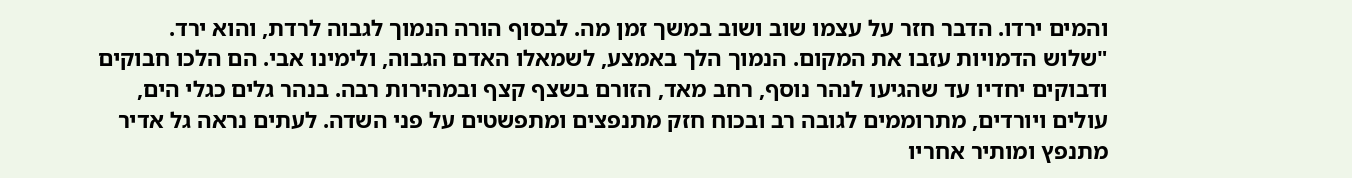והמים ירדו. הדבר חזר על עצמו שוב ושוב במשך זמן מה. לבסוף הורה הנמוך לגבוה לרדת, והוא ירד.
"שלוש הדמויות עזבו את המקום. הנמוך הלך באמצע, לשמאלו האדם הגבוה, ולימינו אבי. הם הלכו חבוקים ודבוקים יחדיו עד שהגיעו לנהר נוסף, רחב מאד, הזורם בשצף קצף ובמהירות רבה. בנהר גלים כגלי הים, עולים ויורדים, מתרוממים לגובה רב ובכוח חזק מתנפצים ומתפשטים על פני השדה. לעתים נראה גל אדיר מתנפץ ומותיר אחריו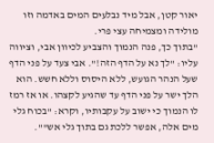יאור קטן, אבל מיד נבלעים המים באדמה וזו מולידה ומצמיחה עצי פרי.
"בתוך כך, פנה הנמוך והצביע לכיוון אבי, וציווה עליו: "לך נא על הדף הזה!". אבי צעד על פני הדף שעל הנהר הגועש, ללא היסוס וללא חשש. הוא הלך ישר על פני הדף עד שהגיע לקצהו. או אז רמז לו הנמוך כי ישוב על עקבותיו, וקרא: "בכוח גלי מים אלה, אפשר ללכת גם בתוך גלי אש"".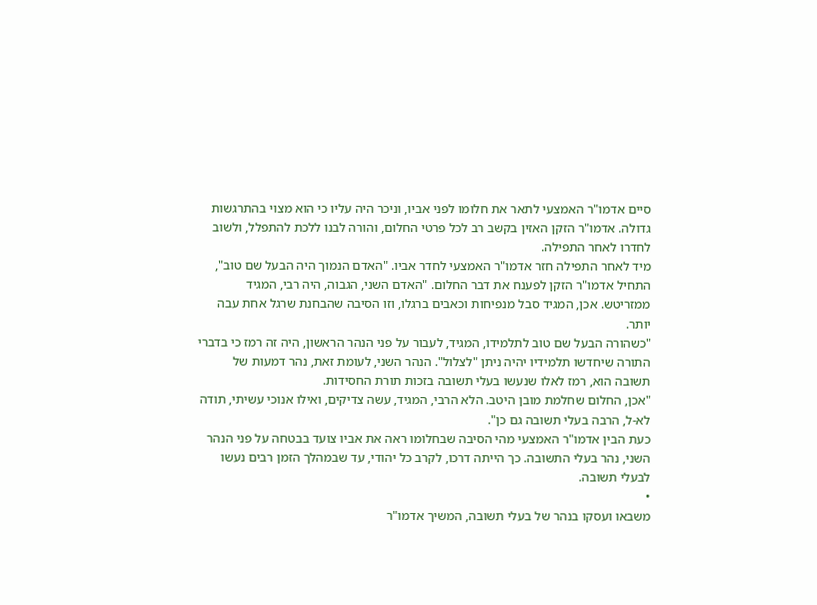סיים אדמו"ר האמצעי לתאר את חלומו לפני אביו, וניכר היה עליו כי הוא מצוי בהתרגשות גדולה. אדמו"ר הזקן האזין בקשב רב לכל פרטי החלום, והורה לבנו ללכת להתפלל, ולשוב לחדרו לאחר התפילה.
מיד לאחר התפילה חזר אדמו"ר האמצעי לחדר אביו. "האדם הנמוך היה הבעל שם טוב", התחיל אדמו"ר הזקן לפענח את דבר החלום. "האדם השני, הגבוה, היה רבי, המגיד ממזריטש. אכן, המגיד סבל מנפיחות וכאבים ברגלו, וזו הסיבה שהבחנת שרגל אחת עבה יותר.
"כשהורה הבעל שם טוב לתלמידו, המגיד, לעבור על פני הנהר הראשון, היה זה רמז כי בדברי התורה שיחדשו תלמידיו יהיה ניתן "לצלול". הנהר השני, לעומת זאת, נהר דמעות של תשובה הוא, רמז לאלו שנעשו בעלי תשובה בזכות תורת החסידות.
"אכן, החלום שחלמת מובן היטב. הלא הרבי, המגיד, עשה צדיקים, ואילו אנוכי עשיתי, תודה לא-ל, הרבה בעלי תשובה גם כן".
כעת הבין אדמו"ר האמצעי מהי הסיבה שבחלומו ראה את אביו צועד בבטחה על פני הנהר השני, נהר בעלי התשובה. כך הייתה דרכו, לקרב כל יהודי, עד שבמהלך הזמן רבים נעשו לבעלי תשובה.
•
משבאו ועסקו בנהר של בעלי תשובה, המשיך אדמו"ר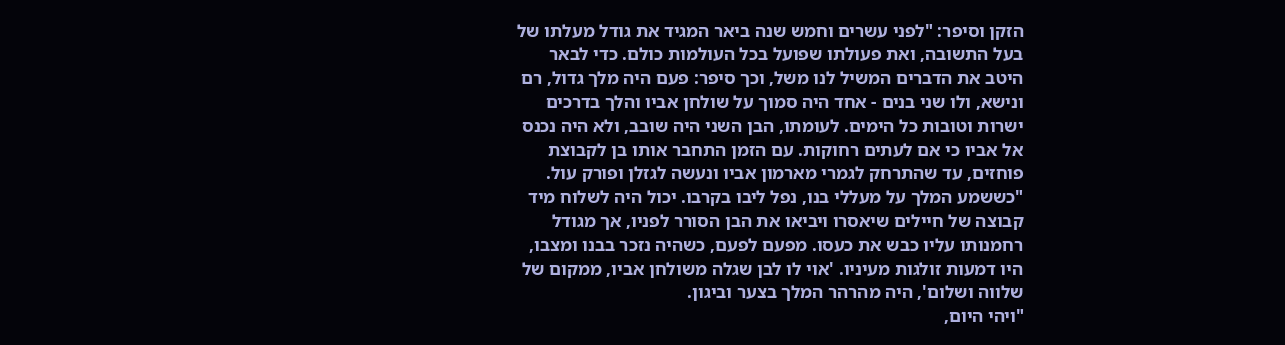הזקן וסיפר: "לפני עשרים וחמש שנה ביאר המגיד את גודל מעלתו של בעל התשובה, ואת פעולתו שפועל בכל העולמות כולם. כדי לבאר היטב את הדברים המשיל לנו משל, וכך סיפר: פעם היה מלך גדול, רם ונישא, ולו שני בנים - אחד היה סמוך על שולחן אביו והלך בדרכים ישרות וטובות כל הימים. לעומתו, הבן השני היה שובב, ולא היה נכנס אל אביו כי אם לעתים רחוקות. עם הזמן התחבר אותו בן לקבוצת פוחזים, עד שהתרחק לגמרי מארמון אביו ונעשה לגזלן ופורק עול.
"כששמע המלך על מעללי בנו, נפל ליבו בקרבו. יכול היה לשלוח מיד קבוצה של חיילים שיאסרו ויביאו את הבן הסורר לפניו, אך מגודל רחמנותו עליו כבש את כעסו. מפעם לפעם, כשהיה נזכר בבנו ומצבו, היו דמעות זולגות מעיניו. 'אוי לו לבן שגלה משולחן אביו, ממקום של שלווה ושלום', היה מהרהר המלך בצער וביגון.
"ויהי היום,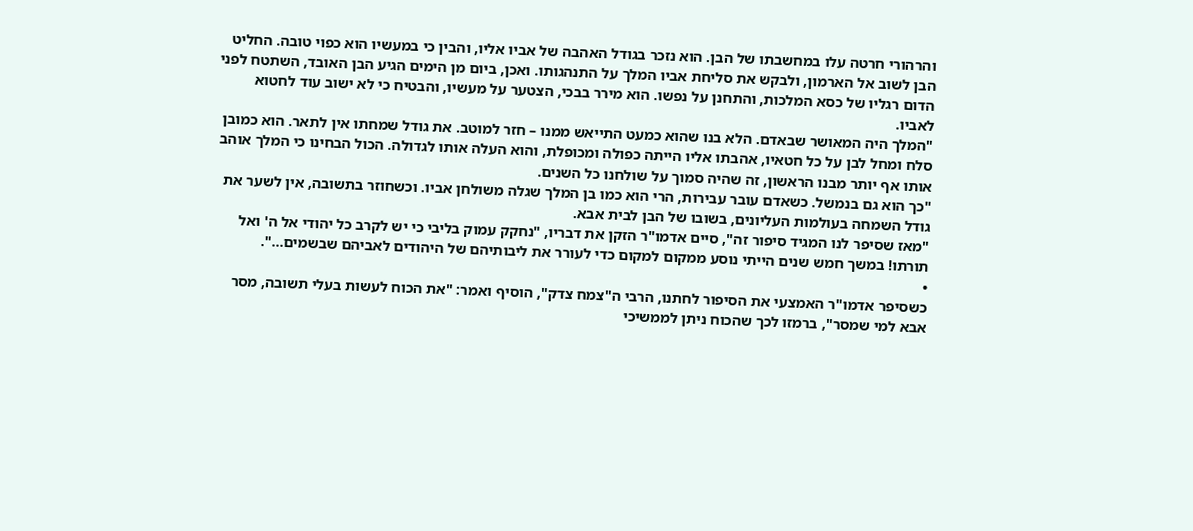והרהורי חרטה עלו במחשבתו של הבן. הוא נזכר בגודל האהבה של אביו אליו, והבין כי במעשיו הוא כפוי טובה. החליט הבן לשוב אל הארמון, ולבקש את סליחת אביו המלך על התנהגותו. ואכן, ביום מן הימים הגיע הבן האובד, השתטח לפני הדום רגליו של כסא המלכות, והתחנן על נפשו. הוא מירר בבכי, הצטער על מעשיו, והבטיח כי לא ישוב עוד לחטוא לאביו.
"המלך היה המאושר שבאדם. הלא בנו שהוא כמעט התייאש ממנו – חזר למוטב. את גודל שמחתו אין לתאר. הוא כמובן סלח ומחל לבן על כל חטאיו, אהבתו אליו הייתה כפולה ומכופלת, והוא העלה אותו לגדולה. הכול הבחינו כי המלך אוהב אותו אף יותר מבנו הראשון, זה שהיה סמוך על שולחנו כל השנים.
"כך הוא גם בנמשל. כשאדם עובר עבירות, הרי הוא כמו בן המלך שגלה משולחן אביו. וכשחוזר בתשובה, אין לשער את גודל השמחה בעולמות העליונים, בשובו של הבן לבית אבא.
"מאז שסיפר לנו המגיד סיפור זה", סיים אדמו"ר הזקן את דבריו, "נחקק עמוק בליבי כי יש לקרב כל יהודי אל ה' ואל תורתו! במשך חמש שנים הייתי נוסע ממקום למקום כדי לעורר את ליבותיהם של היהודים לאביהם שבשמים...".
•
כשסיפר אדמו"ר האמצעי את הסיפור לחתנו, הרבי ה"צמח צדק", הוסיף ואמר: "את הכוח לעשות בעלי תשובה, מסר אבא למי שמסר", ברמזו לכך שהכוח ניתן לממשיכי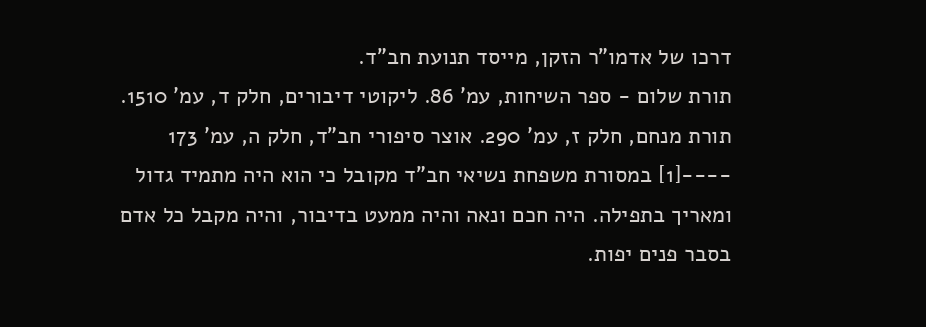דרכו של אדמו"ר הזקן, מייסד תנועת חב"ד.
תורת שלום - ספר השיחות, עמ' 86. ליקוטי דיבורים, חלק ד, עמ' 1510. תורת מנחם, חלק ז, עמ' 290. אוצר סיפורי חב"ד, חלק ה, עמ' 173 ----[1] במסורת משפחת נשיאי חב"ד מקובל כי הוא היה מתמיד גדול ומאריך בתפילה. היה חכם ונאה והיה ממעט בדיבור, והיה מקבל כל אדם בסבר פנים יפות.